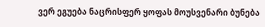ვერ ეგუება ნაცრისფერ ყოფას მოუსვენარი ბუნება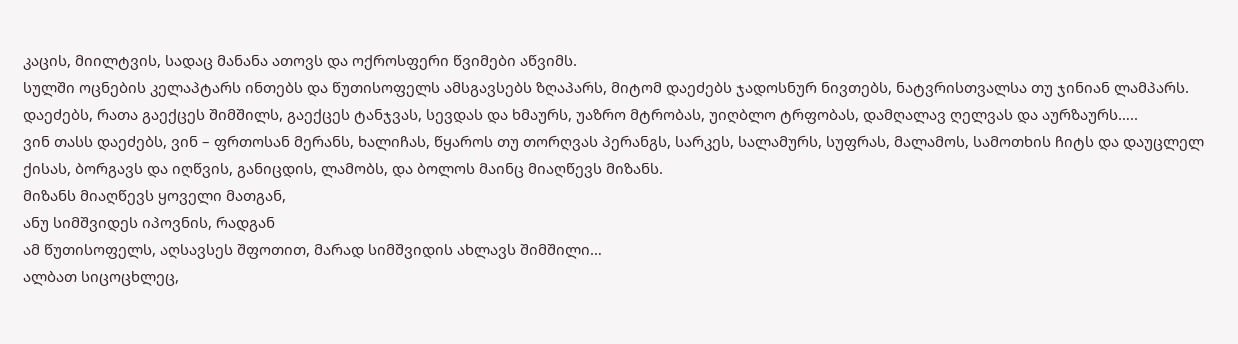კაცის, მიილტვის, სადაც მანანა ათოვს და ოქროსფერი წვიმები აწვიმს.
სულში ოცნების კელაპტარს ინთებს და წუთისოფელს ამსგავსებს ზღაპარს, მიტომ დაეძებს ჯადოსნურ ნივთებს, ნატვრისთვალსა თუ ჯინიან ლამპარს.
დაეძებს, რათა გაექცეს შიმშილს, გაექცეს ტანჯვას, სევდას და ხმაურს, უაზრო მტრობას, უიღბლო ტრფობას, დამღალავ ღელვას და აურზაურს…..
ვინ თასს დაეძებს, ვინ – ფრთოსან მერანს, ხალიჩას, წყაროს თუ თორღვას პერანგს, სარკეს, სალამურს, სუფრას, მალამოს, სამოთხის ჩიტს და დაუცლელ ქისას, ბორგავს და იღწვის, განიცდის, ლამობს, და ბოლოს მაინც მიაღწევს მიზანს.
მიზანს მიაღწევს ყოველი მათგან,
ანუ სიმშვიდეს იპოვნის, რადგან
ამ წუთისოფელს, აღსავსეს შფოთით, მარად სიმშვიდის ახლავს შიმშილი…
ალბათ სიცოცხლეც,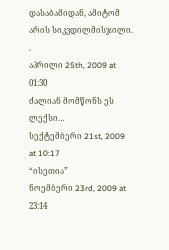დასაბამიდან, ამიტომ არის სიკვდილმისჯილი.
.
აპრილი 25th, 2009 at 01:30
ძალიან მომწონს ეს ლექსი…
სექტემბერი 21st, 2009 at 10:17
“ისეთია”
ნოემბერი 23rd, 2009 at 23:14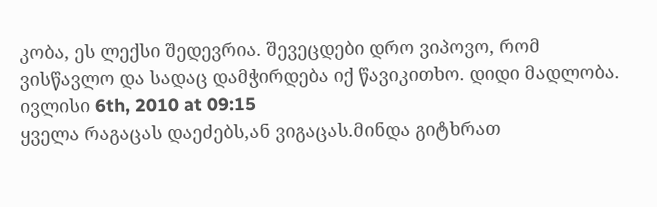კობა, ეს ლექსი შედევრია. შევეცდები დრო ვიპოვო, რომ ვისწავლო და სადაც დამჭირდება იქ წავიკითხო. დიდი მადლობა.
ივლისი 6th, 2010 at 09:15
ყველა რაგაცას დაეძებს,ან ვიგაცას.მინდა გიტხრათ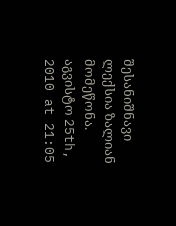შესანიშნავი ლექსია ზალიან მომეწონა.
აგვისტო 25th, 2010 at 21:05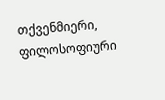თქვენმიერი, ფილოსოფიური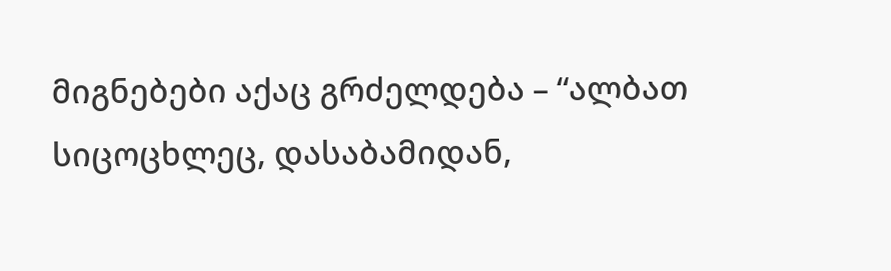მიგნებები აქაც გრძელდება – “ალბათ სიცოცხლეც, დასაბამიდან,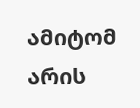ამიტომ არის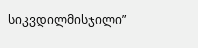სიკვდილმისჯილი”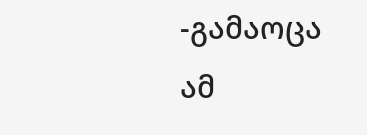-გამაოცა ამ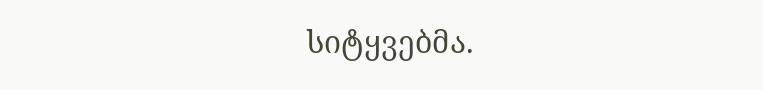სიტყვებმა.